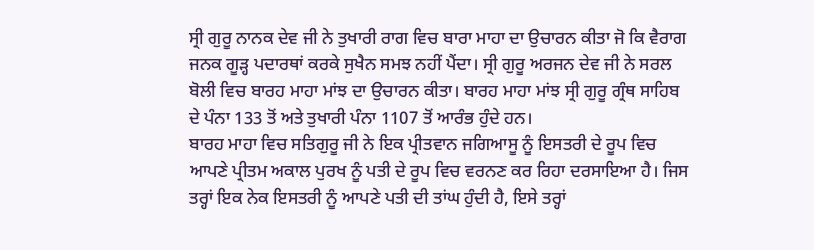ਸ੍ਰੀ ਗੁਰੂ ਨਾਨਕ ਦੇਵ ਜੀ ਨੇ ਤੁਖਾਰੀ ਰਾਗ ਵਿਚ ਬਾਰਾ ਮਾਹਾ ਦਾ ਉਚਾਰਨ ਕੀਤਾ ਜੋ ਕਿ ਵੈਰਾਗ ਜਨਕ ਗੂਡ਼੍ਹ ਪਦਾਰਥਾਂ ਕਰਕੇ ਸੁਖੈਨ ਸਮਝ ਨਹੀਂ ਪੈਂਦਾ। ਸ੍ਰੀ ਗੁਰੂ ਅਰਜਨ ਦੇਵ ਜੀ ਨੇ ਸਰਲ ਬੋਲੀ ਵਿਚ ਬਾਰਹ ਮਾਹਾ ਮਾਂਝ ਦਾ ਉਚਾਰਨ ਕੀਤਾ। ਬਾਰਹ ਮਾਹਾ ਮਾਂਝ ਸ੍ਰੀ ਗੁਰੂ ਗ੍ਰੰਥ ਸਾਹਿਬ ਦੇ ਪੰਨਾ 133 ਤੋਂ ਅਤੇ ਤੁਖਾਰੀ ਪੰਨਾ 1107 ਤੋਂ ਆਰੰਭ ਹੁੰਦੇ ਹਨ।
ਬਾਰਹ ਮਾਹਾ ਵਿਚ ਸਤਿਗੁਰੂ ਜੀ ਨੇ ਇਕ ਪ੍ਰੀਤਵਾਨ ਜਗਿਆਸੂ ਨੂੰ ਇਸਤਰੀ ਦੇ ਰੂਪ ਵਿਚ ਆਪਣੇ ਪ੍ਰੀਤਮ ਅਕਾਲ ਪੁਰਖ ਨੂੰ ਪਤੀ ਦੇ ਰੂਪ ਵਿਚ ਵਰਨਣ ਕਰ ਰਿਹਾ ਦਰਸਾਇਆ ਹੈ। ਜਿਸ ਤਰ੍ਹਾਂ ਇਕ ਨੇਕ ਇਸਤਰੀ ਨੂੰ ਆਪਣੇ ਪਤੀ ਦੀ ਤਾਂਘ ਹੁੰਦੀ ਹੈ, ਇਸੇ ਤਰ੍ਹਾਂ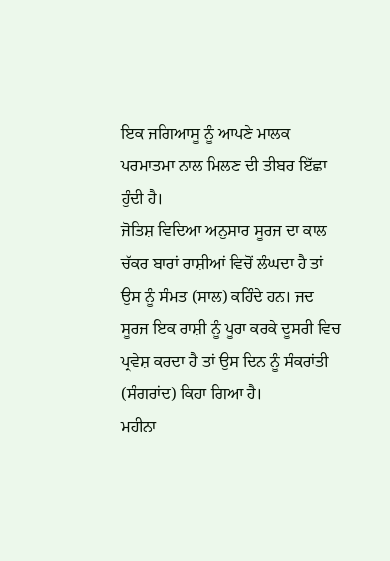ਇਕ ਜਗਿਆਸੂ ਨੂੰ ਆਪਣੇ ਮਾਲਕ ਪਰਮਾਤਮਾ ਨਾਲ ਮਿਲਣ ਦੀ ਤੀਬਰ ਇੱਛਾ ਹੁੰਦੀ ਹੈ।
ਜੋਤਿਸ਼ ਵਿਦਿਆ ਅਨੁਸਾਰ ਸੂਰਜ ਦਾ ਕਾਲ ਚੱਕਰ ਬਾਰਾਂ ਰਾਸ਼ੀਆਂ ਵਿਚੋਂ ਲੰਘਦਾ ਹੈ ਤਾਂ ਉਸ ਨੂੰ ਸੰਮਤ (ਸਾਲ) ਕਹਿੰਦੇ ਹਨ। ਜਦ ਸੂਰਜ ਇਕ ਰਾਸ਼ੀ ਨੂੰ ਪੂਰਾ ਕਰਕੇ ਦੂਸਰੀ ਵਿਚ ਪ੍ਰਵੇਸ਼ ਕਰਦਾ ਹੈ ਤਾਂ ਉਸ ਦਿਨ ਨੂੰ ਸੰਕਰਾਂਤੀ (ਸੰਗਰਾਂਦ) ਕਿਹਾ ਗਿਆ ਹੈ।
ਮਹੀਨਾ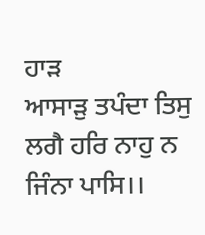ਹਾਡ਼
ਆਸਾਡ਼ੁ ਤਪੰਦਾ ਤਿਸੁ ਲਗੈ ਹਰਿ ਨਾਹੁ ਨ ਜਿੰਨਾ ਪਾਸਿ।।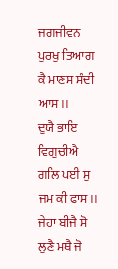ਜਗਜੀਵਨ ਪੁਰਖੁ ਤਿਆਗ ਕੈ ਮਾਣਸ ਸੰਦੀ ਆਸ।।
ਦੁਯੈ ਭਾਇ ਵਿਗੁਚੀਐ ਗਲਿ ਪਈ ਸੁ ਜਮ ਕੀ ਫਾਸ।।
ਜੇਹਾ ਬੀਜੈ ਸੋ ਲੁਣੈ ਮਥੈ ਜੋ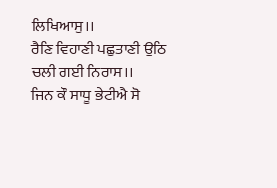ਲਿਖਿਆਸੁ।।
ਰੈਣਿ ਵਿਹਾਣੀ ਪਛੁਤਾਣੀ ਉਠਿ ਚਲੀ ਗਈ ਨਿਰਾਸ।।
ਜਿਨ ਕੌ ਸਾਧੂ ਭੇਟੀਐ ਸੋ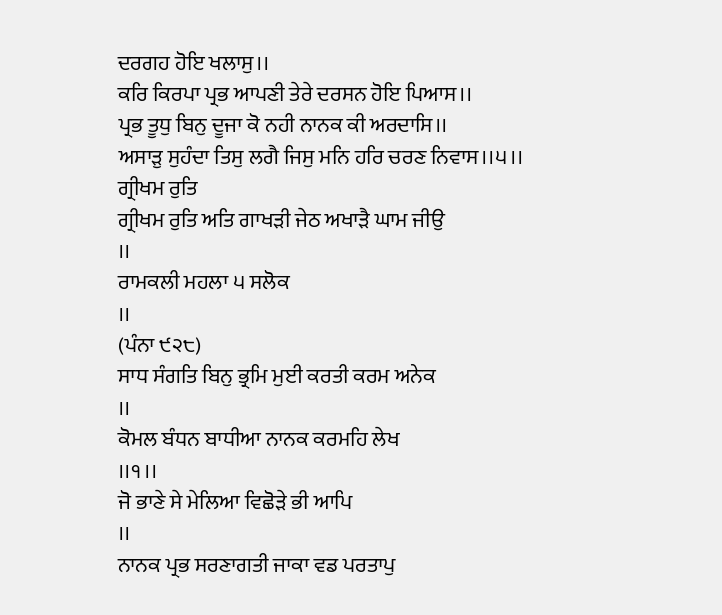ਦਰਗਹ ਹੋਇ ਖਲਾਸੁ।।
ਕਰਿ ਕਿਰਪਾ ਪ੍ਰਭ ਆਪਣੀ ਤੇਰੇ ਦਰਸਨ ਹੋਇ ਪਿਆਸ।।
ਪ੍ਰਭ ਤੂਧੁ ਬਿਨੁ ਦੂਜਾ ਕੋ ਨਹੀ ਨਾਨਕ ਕੀ ਅਰਦਾਸਿ।।
ਅਸਾਡ਼ੁ ਸੁਹੰਦਾ ਤਿਸੁ ਲਗੈ ਜਿਸੁ ਮਨਿ ਹਰਿ ਚਰਣ ਨਿਵਾਸ।।੫।।
ਗ੍ਰੀਖਮ ਰੁਤਿ
ਗ੍ਰੀਖਮ ਰੁਤਿ ਅਤਿ ਗਾਖਡ਼ੀ ਜੇਠ ਅਖਾਡ਼ੈ ਘਾਮ ਜੀਉ
।।
ਰਾਮਕਲੀ ਮਹਲਾ ੫ ਸਲੋਕ
।।
(ਪੰਨਾ ੯੨੮)
ਸਾਧ ਸੰਗਤਿ ਬਿਨੁ ਭ੍ਰਮਿ ਮੁਈ ਕਰਤੀ ਕਰਮ ਅਨੇਕ
।।
ਕੋਮਲ ਬੰਧਨ ਬਾਧੀਆ ਨਾਨਕ ਕਰਮਹਿ ਲੇਖ
।।੧।।
ਜੋ ਭਾਣੇ ਸੇ ਮੇਲਿਆ ਵਿਛੋਡ਼ੇ ਭੀ ਆਪਿ
।।
ਨਾਨਕ ਪ੍ਰਭ ਸਰਣਾਗਤੀ ਜਾਕਾ ਵਡ ਪਰਤਾਪੁ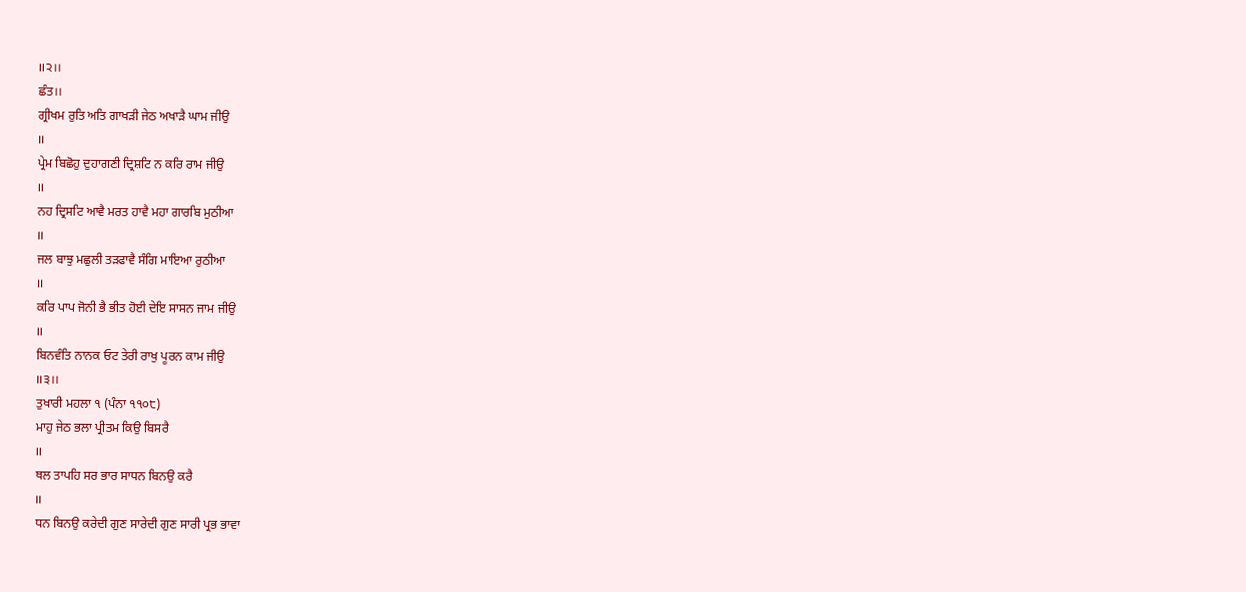।।੨।।
ਛੰਤ।।
ਗ੍ਰੀਖਮ ਰੁਤਿ ਅਤਿ ਗਾਖਡ਼ੀ ਜੇਠ ਅਖਾਡ਼ੈ ਘਾਮ ਜੀਉ
।।
ਪ੍ਰੇਮ ਬਿਛੋਹੁ ਦੁਹਾਗਣੀ ਦ੍ਰਿਸ਼ਟਿ ਨ ਕਰਿ ਰਾਮ ਜੀਉ
।।
ਨਹ ਦ੍ਰਿਸਟਿ ਆਵੈ ਮਰਤ ਹਾਵੈ ਮਹਾ ਗਾਰਬਿ ਮੁਠੀਆ
।।
ਜਲ ਬਾਝੁ ਮਛੁਲੀ ਤਡ਼ਫਾਵੈ ਸੰਗਿ ਮਾਇਆ ਰੁਠੀਆ
।।
ਕਰਿ ਪਾਪ ਜੋਨੀ ਭੈ ਭੀਤ ਹੋਈ ਦੇਇ ਸਾਸਨ ਜਾਮ ਜੀਉ
।।
ਬਿਨਵੰਤਿ ਨਾਨਕ ਓਟ ਤੇਰੀ ਰਾਖੁ ਪੂਰਨ ਕਾਮ ਜੀਉ
।।੩।।
ਤੁਖਾਰੀ ਮਹਲਾ ੧ (ਪੰਨਾ ੧੧੦੮)
ਮਾਹੁ ਜੇਠ ਭਲਾ ਪ੍ਰੀਤਮ ਕਿਉ ਬਿਸਰੈ
।।
ਥਲ ਤਾਪਹਿ ਸਰ ਭਾਰ ਸਾਧਨ ਬਿਨਉ ਕਰੈ
।।
ਧਨ ਬਿਨਉ ਕਰੇਦੀ ਗੁਣ ਸਾਰੇਦੀ ਗੁਣ ਸਾਰੀ ਪ੍ਰਭ ਭਾਵਾ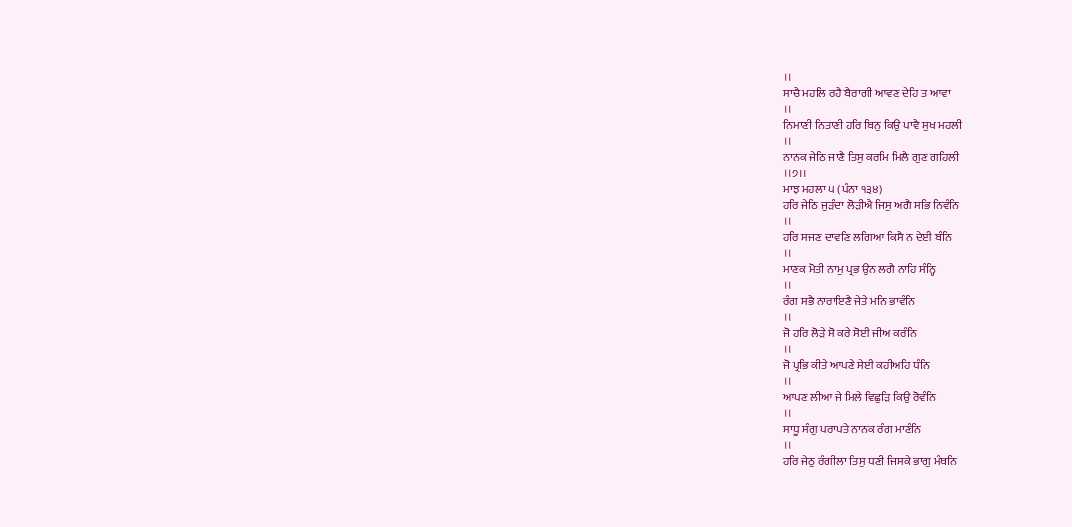।।
ਸਾਚੈ ਮਹਲਿ ਰਹੈ ਬੈਰਾਗੀ ਆਵਣ ਦੇਹਿ ਤ ਆਵਾ
।।
ਨਿਮਾਣੀ ਨਿਤਾਣੀ ਹਰਿ ਬਿਨੁ ਕਿਉ ਪਾਵੈ ਸੁਖ ਮਹਲੀ
।।
ਨਾਨਕ ਜੇਠਿ ਜਾਣੈ ਤਿਸੁ ਕਰਮਿ ਮਿਲੈ ਗੁਣ ਗਹਿਲੀ
।।੭।।
ਮਾਝ ਮਹਲਾ ੫ (ਪੰਨਾ ੧੩੪)
ਹਰਿ ਜੇਠਿ ਜੁਡ਼ੰਦਾ ਲੋਡ਼ੀਐ ਜਿਸੁ ਅਗੈ ਸਭਿ ਨਿਵੰਨਿ
।।
ਹਰਿ ਸਜਣ ਦਾਵਣਿ ਲਗਿਆ ਕਿਸੈ ਨ ਦੇਈ ਬੰਨਿ
।।
ਮਾਣਕ ਮੋਤੀ ਨਾਮੁ ਪ੍ਰਭ ਉਨ ਲਗੈ ਨਾਹਿ ਸੰਨ੍ਹਿ
।।
ਰੰਗ ਸਭੈ ਨਾਰਾਇਣੈ ਜੇਤੇ ਮਨਿ ਭਾਵੰਨਿ
।।
ਜੋ ਹਰਿ ਲੋਡ਼ੇ ਸੋ ਕਰੇ ਸੋਈ ਜੀਅ ਕਰੰਨਿ
।।
ਜੋ ਪ੍ਰਭਿ ਕੀਤੇ ਆਪਣੇ ਸੇਈ ਕਹੀਅਹਿ ਧੰਨਿ
।।
ਆਪਣ ਲੀਆ ਜੇ ਮਿਲੇ ਵਿਛੁਡ਼ਿ ਕਿਉ ਰੋਵੰਨਿ
।।
ਸਾਧੂ ਸੰਗੁ ਪਰਾਪਤੇ ਨਾਨਕ ਰੰਗ ਮਾਣੰਨਿ
।।
ਹਰਿ ਜੇਠੁ ਰੰਗੀਲਾ ਤਿਸੁ ਧਣੀ ਜਿਸਕੇ ਭਾਗੁ ਮੰਥਨਿ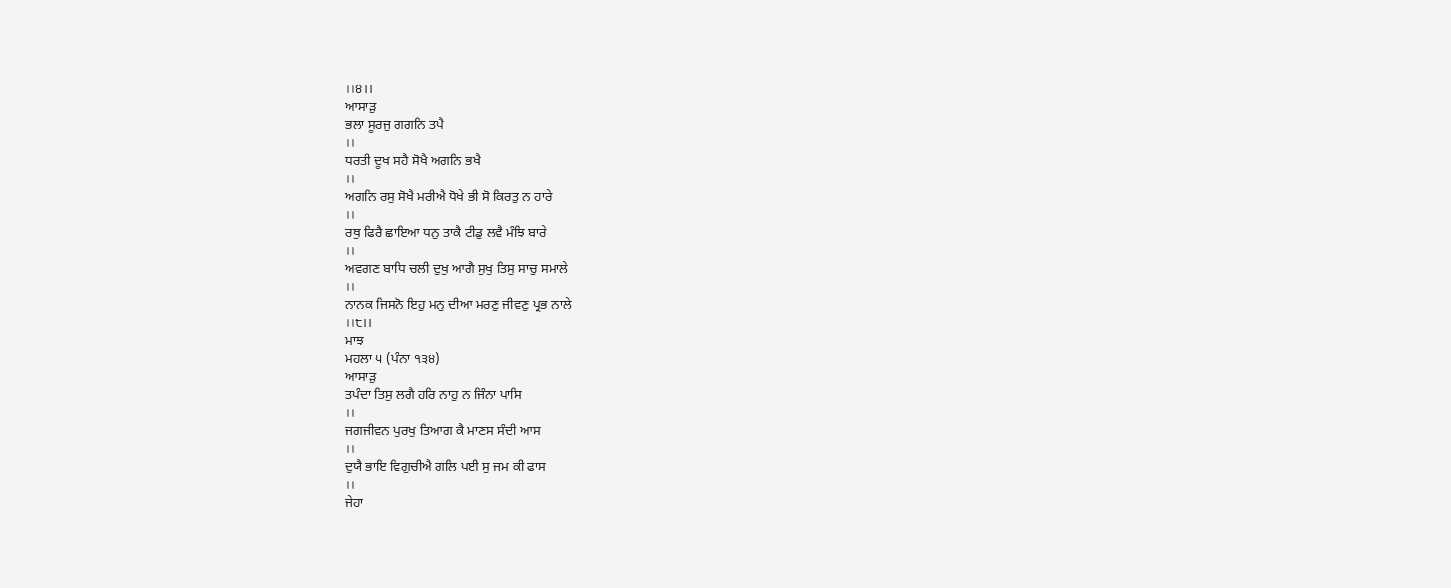।।੪।।
ਆਸਾਡ਼ੁ
ਭਲਾ ਸੂਰਜੁ ਗਗਨਿ ਤਪੈ
।।
ਧਰਤੀ ਦੂਖ ਸਹੈ ਸੋਖੈ ਅਗਨਿ ਭਖੈ
।।
ਅਗਨਿ ਰਸੁ ਸੋਖੈ ਮਰੀਐ ਧੋਖੇ ਭੀ ਸੋ ਕਿਰਤੁ ਨ ਹਾਰੇ
।।
ਰਥੁ ਫਿਰੈ ਛਾਇਆ ਧਨੁ ਤਾਕੈ ਟੀਡੁ ਲਵੈ ਮੰਝਿ ਬਾਰੇ
।।
ਅਵਗਣ ਬਾਧਿ ਚਲੀ ਦੁਖੁ ਆਗੈ ਸੁਖੁ ਤਿਸੁ ਸਾਚੁ ਸਮਾਲੇ
।।
ਨਾਨਕ ਜਿਸਨੋ ਇਹੁ ਮਨੁ ਦੀਆ ਮਰਣੁ ਜੀਵਣੁ ਪ੍ਰਭ ਨਾਲੇ
।।੮।।
ਮਾਝ
ਮਹਲਾ ੫ (ਪੰਨਾ ੧੩੪)
ਆਸਾਡ਼ੁ
ਤਪੰਦਾ ਤਿਸੁ ਲਗੈ ਹਰਿ ਨਾਹੁ ਨ ਜਿੰਨਾ ਪਾਸਿ
।।
ਜਗਜੀਵਨ ਪੁਰਖੁ ਤਿਆਗ ਕੈ ਮਾਣਸ ਸੰਦੀ ਆਸ
।।
ਦੁਯੈ ਭਾਇ ਵਿਗੁਚੀਐ ਗਲਿ ਪਈ ਸੁ ਜਮ ਕੀ ਫਾਸ
।।
ਜੇਹਾ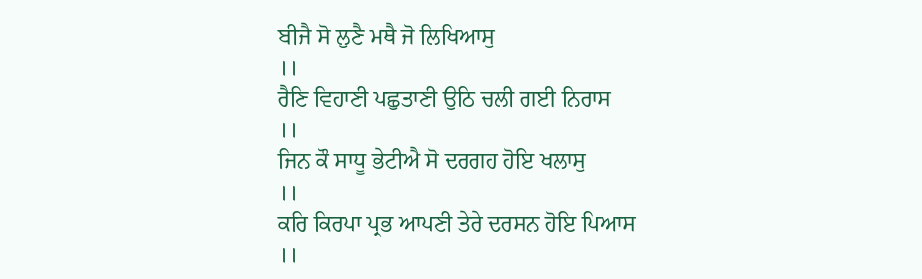ਬੀਜੈ ਸੋ ਲੁਣੈ ਮਥੈ ਜੋ ਲਿਖਿਆਸੁ
।।
ਰੈਣਿ ਵਿਹਾਣੀ ਪਛੁਤਾਣੀ ਉਠਿ ਚਲੀ ਗਈ ਨਿਰਾਸ
।।
ਜਿਨ ਕੌ ਸਾਧੂ ਭੇਟੀਐ ਸੋ ਦਰਗਹ ਹੋਇ ਖਲਾਸੁ
।।
ਕਰਿ ਕਿਰਪਾ ਪ੍ਰਭ ਆਪਣੀ ਤੇਰੇ ਦਰਸਨ ਹੋਇ ਪਿਆਸ
।।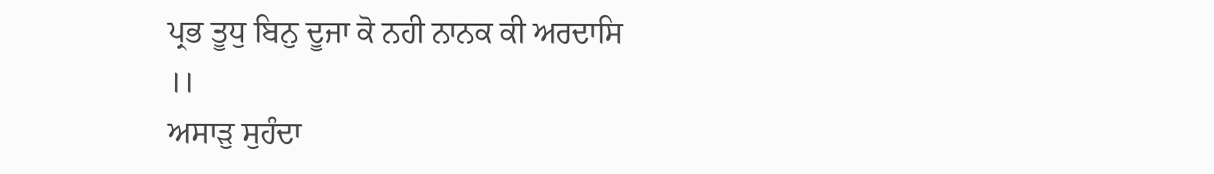ਪ੍ਰਭ ਤੂਧੁ ਬਿਨੁ ਦੂਜਾ ਕੋ ਨਹੀ ਨਾਨਕ ਕੀ ਅਰਦਾਸਿ
।।
ਅਸਾਡ਼ੁ ਸੁਹੰਦਾ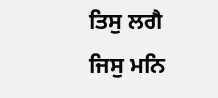ਤਿਸੁ ਲਗੈ ਜਿਸੁ ਮਨਿ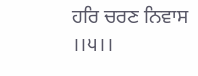ਹਰਿ ਚਰਣ ਨਿਵਾਸ
।।੫।।